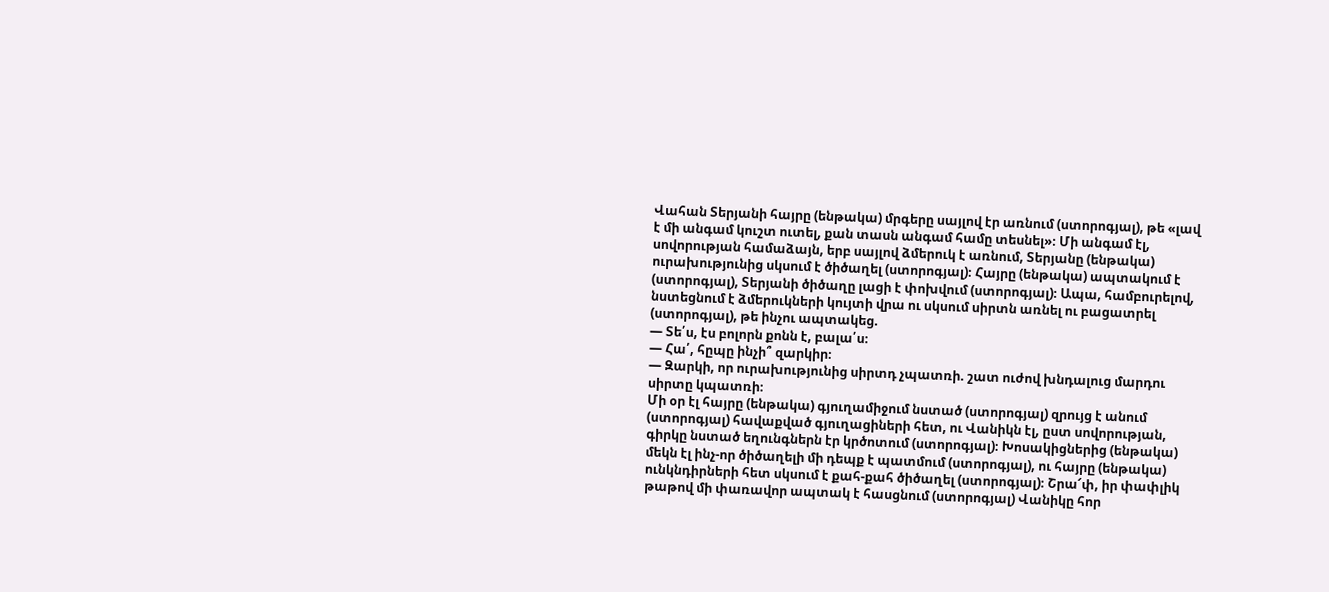Վահան Տերյանի հայրը (ենթակա) մրգերը սայլով էր առնում (ստորոգյալ), թե «լավ է մի անգամ կուշտ ուտել, քան տասն անգամ համը տեսնել»։ Մի անգամ էլ, սովորության համաձայն, երբ սայլով ձմերուկ է առնում, Տերյանը (ենթակա) ուրախությունից սկսում է ծիծաղել (ստորոգյալ)։ Հայրը (ենթակա) ապտակում է (ստորոգյալ), Տերյանի ծիծաղը լացի է փոխվում (ստորոգյալ)։ Ապա, համբուրելով, նստեցնում է ձմերուկների կույտի վրա ու սկսում սիրտն առնել ու բացատրել (ստորոգյալ), թե ինչու ապտակեց.
— Տե՛ս, էս բոլորն քոնն է, բալա՛ս։
— Հա՛, հըպը ինչի՞ զարկիր։
— Զարկի, որ ուրախությունից սիրտդ չպատռի. շատ ուժով խնդալուց մարդու սիրտը կպատռի։
Մի օր էլ հայրը (ենթակա) գյուղամիջում նստած (ստորոգյալ) զրույց է անում (ստորոգյալ) հավաքված գյուղացիների հետ, ու Վանիկն էլ, ըստ սովորության, գիրկը նստած եղունգներն էր կրծոտում (ստորոգյալ)։ Խոսակիցներից (ենթակա) մեկն էլ ինչ-որ ծիծաղելի մի դեպք է պատմում (ստորոգյալ), ու հայրը (ենթակա) ունկնդիրների հետ սկսում է քահ-քահ ծիծաղել (ստորոգյալ)։ Շրա՜փ, իր փափլիկ թաթով մի փառավոր ապտակ է հասցնում (ստորոգյալ) Վանիկը հոր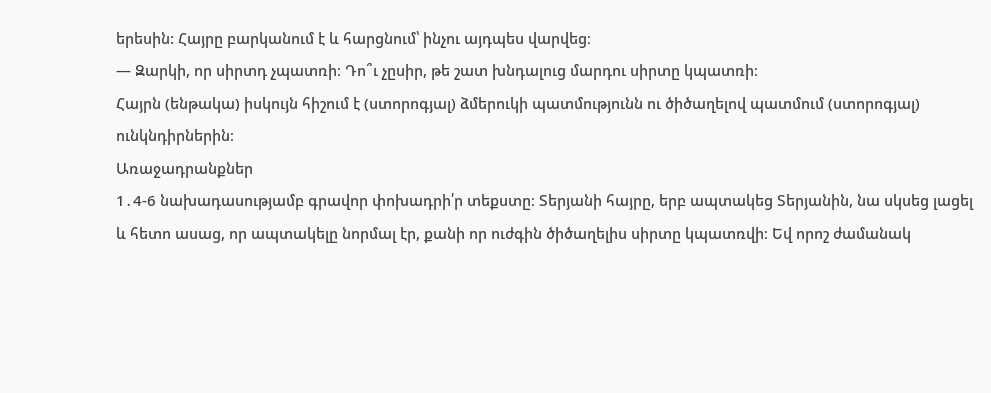երեսին: Հայրը բարկանում է և հարցնում՝ ինչու այդպես վարվեց։
— Զարկի, որ սիրտդ չպատռի։ Դո՞ւ չըսիր, թե շատ խնդալուց մարդու սիրտը կպատռի։
Հայրն (ենթակա) իսկույն հիշում է (ստորոգյալ) ձմերուկի պատմությունն ու ծիծաղելով պատմում (ստորոգյալ) ունկնդիրներին։
Առաջադրանքներ
1․4-6 նախադասությամբ գրավոր փոխադրի՛ր տեքստը։ Տերյանի հայրը, երբ ապտակեց Տերյանին, նա սկսեց լացել և հետո ասաց, որ ապտակելը նորմալ էր, քանի որ ուժգին ծիծաղելիս սիրտը կպատռվի։ Եվ որոշ ժամանակ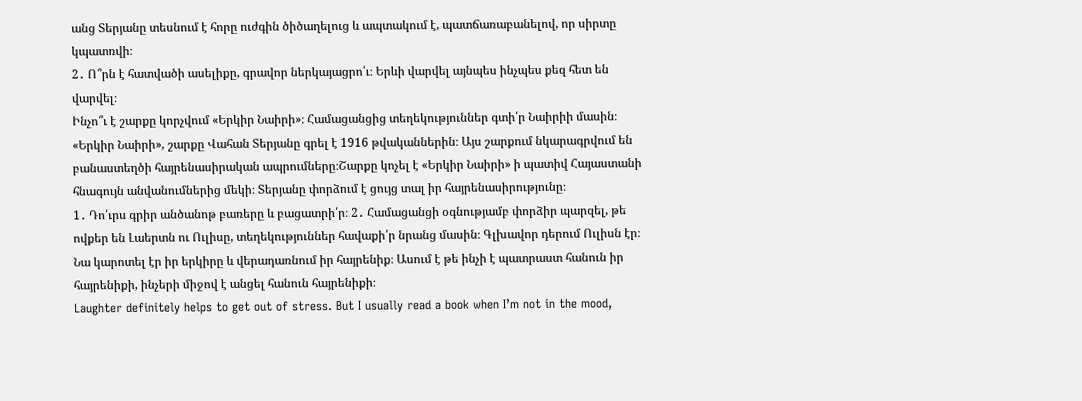անց Տերյանը տեսնում է հորը ուժգին ծիծաղելուց և ապտակում է, պատճառաբանելով, որ սիրտը կպատռվի։
2․ Ո՞րն է հատվածի ասելիքը, գրավոր ներկայացրո՛ւ։ Երևի վարվել այնպես ինչպես քեզ հետ են վարվել։
Ինչո՞ւ է շարքը կորչվում «Երկիր Նաիրի»։ Համացանցից տեղեկություններ գտի՛ր Նաիրիի մասին։ «Երկիր Նաիրի», շարքը Վահան Տերյանը գրել է 1916 թվականներին։ Այս շարքում նկարագրվում են բանաստեղծի հայրենասիրական ապրումները։Շարքը կոչել է «Երկիր Նաիրի» ի պատիվ Հայաստանի հնագույն անվանումներից մեկի։ Տերյանը փորձում է ցույց տալ իր հայրենասիրությունը։
1․ Դո՛ւրս գրիր անծանոթ բառերը և բացատրի՛ր։ 2․ Համացանցի օգնությամբ փորձիր պարզել, թե ովքեր են Լաերտն ու Ուլիսը, տեղեկություններ հավաքի՛ր նրանց մասին։ Գլխավոր դերում Ուլիսն էր։ Նա կարոտել էր իր երկիրը և վերադառնում իր հայրենիք։ Ասում է թե ինչի է պատրաստ հանուն իր հայրենիքի, ինչերի միջով է անցել հանուն հայրենիքի։
Laughter definitely helps to get out of stress. But I usually read a book when I’m not in the mood,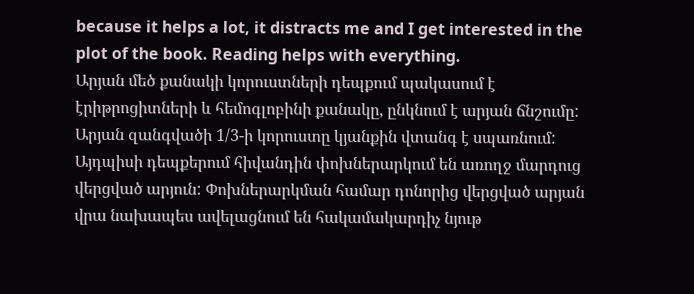because it helps a lot, it distracts me and I get interested in the plot of the book. Reading helps with everything.
Արյան մեծ քանակի կորուստների դեպքում պակասում է էրիթրոցիտների և հեմոգլոբինի քանակը, ընկնում է արյան ճնշումը: Արյան զանգվածի 1/3-ի կորուստը կյանքին վտանգ է սպառնում: Այդպիսի դեպքերում հիվանդին փոխներարկում են առողջ մարդուց վերցված արյուն: Փոխներարկման համար դոնորից վերցված արյան վրա նախապես ավելացնում են հակամակարդիչ նյութ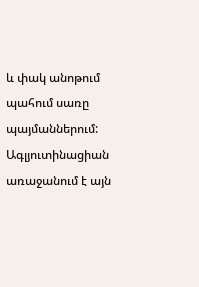և փակ անոթում պահում սառը պայմաններում: Ագլյուտինացիան առաջանում է այն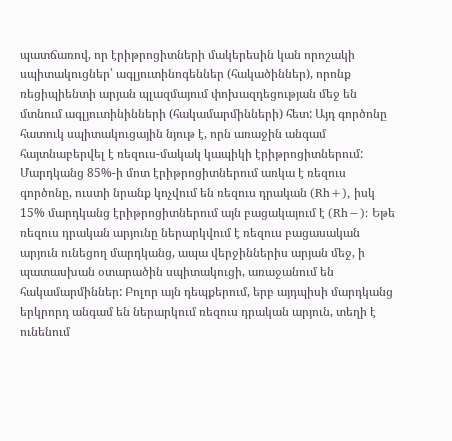պատճառով, որ էրիթրոցիտների մակերեսին կան որոշակի սպիտակուցներ՝ ագլյուտինոգեններ (հակածիններ), որոնք ռեցիպիենտի արյան պլազմայում փոխազդեցության մեջ են մտնում ագլյուտինինների (հակամարմինների) հետ: Այդ գործոնը հատուկ սպիտակուցային նյութ է, որն առաջին անգամ հայտնաբերվել է ռեզուս-մակակ կապիկի էրիթրոցիտներում: Մարդկանց 85%-ի մոտ էրիթրոցիտներում առկա է ռեզուս գործոնը, ուստի նրանք կոչվում են ռեզուս դրական (Rh+), իսկ 15% մարդկանց էրիթրոցիտներում այն բացակայում է (Rh−): Եթե ռեզուս դրական արյունը ներարկվում է ռեզուս բացասական արյուն ունեցող մարդկանց, ապա վերջիններիս արյան մեջ, ի պատասխան օտարածին սպիտակուցի, առաջանում են հակամարմիններ: Բոլոր այն դեպքերում, երբ այդպիսի մարդկանց երկրորդ անգամ են ներարկում ռեզուս դրական արյուն, տեղի է ունենում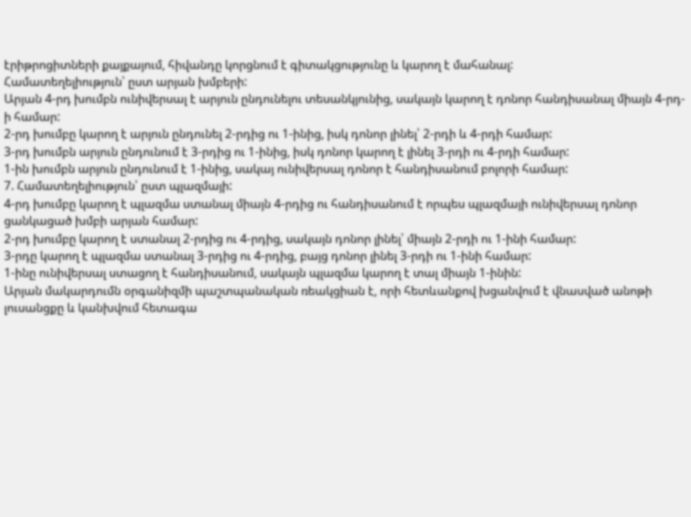էրիթրոցիտների քայքայում, հիվանդը կորցնում է գիտակցությունը և կարող է մահանալ:
Համատեղելիություն՝ ըստ արյան խմբերի:
Արյան 4-րդ խումբն ունիվերսալ է արյուն ընդունելու տեսանկյունից, սակայն կարող է դոնոր հանդիսանալ միայն 4-րդ-ի համար:
2-րդ խումբը կարող է արյուն ընդունել 2-րդից ու 1-ինից, իսկ դոնոր լինել՝ 2-րդի և 4-րդի համար:
3-րդ խումբն արյուն ընդունում է 3-րդից ու 1-ինից, իսկ դոնոր կարող է լինել 3-րդի ու 4-րդի համար:
1-ին խումբն արյուն ընդունում է 1-ինից, սակայ ունիվերսալ դոնոր է հանդիսանում բոլորի համար:
7. Համատեղելիություն՝ ըստ պլազմայի:
4-րդ խումբը կարող է պլազմա ստանալ միայն 4-րդից ու հանդիսանում է որպես պլազմայի ունիվերսալ դոնոր ցանկացած խմբի արյան համար:
2-րդ խումբը կարող է ստանալ 2-րդից ու 4-րդից, սակայն դոնոր լինել՝ միայն 2-րդի ու 1-ինի համար:
3-րդը կարող է պլազմա ստանալ 3-րդից ու 4-րդից, բայց դոնոր լինել 3-րդի ու 1-ինի համար:
1-ինը ունիվերսալ ստացող է հանդիսանում, սակայն պլազմա կարող է տալ միայն 1-ինին:
Արյան մակարդումն օրգանիզմի պաշտպանական ռեակցիան է, որի հետևանքով խցանվում է վնասված անոթի լուսանցքը և կանխվում հետագա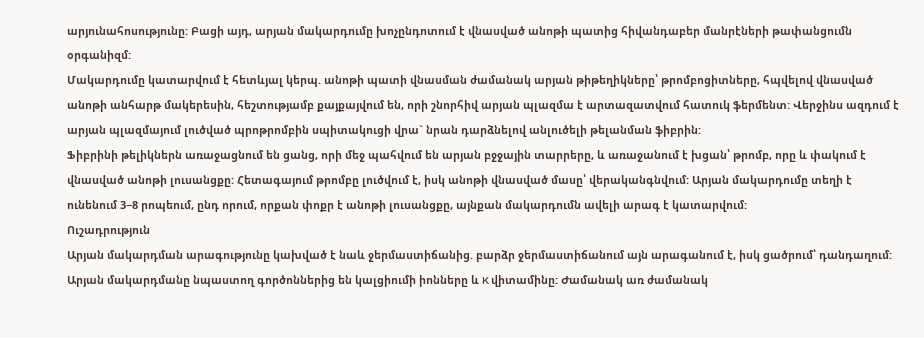արյունահոսությունը: Բացի այդ, արյան մակարդումը խոչընդոտում է վնասված անոթի պատից հիվանդաբեր մանրէների թափանցումն օրգանիզմ:
Մակարդումը կատարվում է հետևյալ կերպ. անոթի պատի վնասման ժամանակ արյան թիթեղիկները՝ թրոմբոցիտները, հպվելով վնասված անոթի անհարթ մակերեսին, հեշտությամբ քայքայվում են, որի շնորհիվ արյան պլազմա է արտազատվում հատուկ ֆերմենտ: Վերջինս ազդում է արյան պլազմայում լուծված պրոթրոմբին սպիտակուցի վրա` նրան դարձնելով անլուծելի թելանման ֆիբրին:
Ֆիբրինի թելիկներն առաջացնում են ցանց, որի մեջ պահվում են արյան բջջային տարրերը, և առաջանում է խցան՝ թրոմբ, որը և փակում է վնասված անոթի լուսանցքը: Հետագայում թրոմբը լուծվում է, իսկ անոթի վնասված մասը՝ վերականգնվում: Արյան մակարդումը տեղի է ունենում 3−8 րոպեում, ընդ որում, որքան փոքր է անոթի լուսանցքը, այնքան մակարդումն ավելի արագ է կատարվում:
Ուշադրություն
Արյան մակարդման արագությունը կախված է նաև ջերմաստիճանից. բարձր ջերմաստիճանում այն արագանում է, իսկ ցածրում՝ դանդաղում:
Արյան մակարդմանը նպաստող գործոններից են կալցիումի իոնները և K վիտամինը: Ժամանակ առ ժամանակ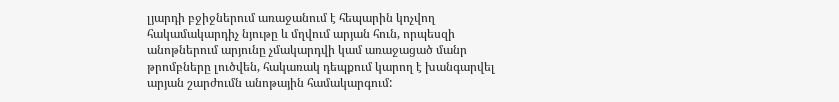լյարդի բջիջներում առաջանում է հեպարին կոչվող հակամակարդիչ նյութը և մղվում արյան հուն, որպեսզի անոթներում արյունը չմակարդվի կամ առաջացած մանր թրոմբները լուծվեն, հակառակ դեպքում կարող է խանգարվել արյան շարժումն անոթային համակարգում: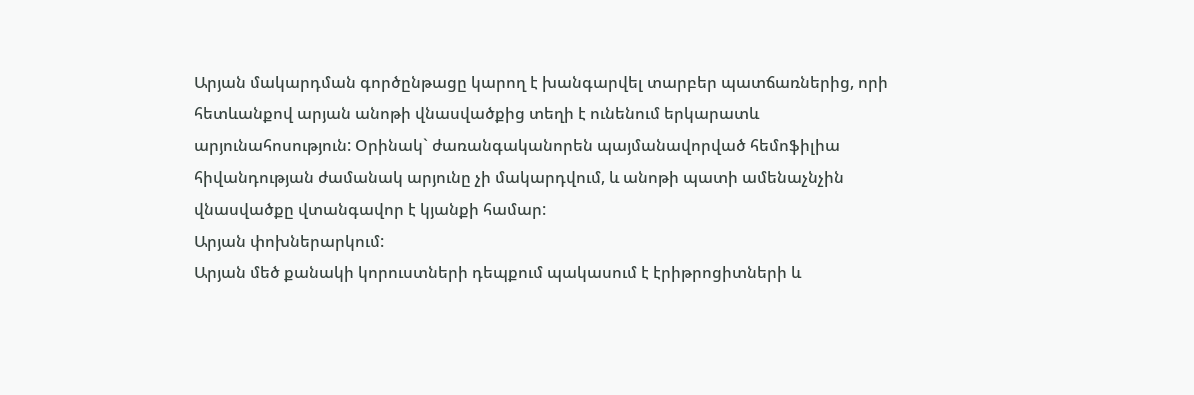Արյան մակարդման գործընթացը կարող է խանգարվել տարբեր պատճառներից, որի հետևանքով արյան անոթի վնասվածքից տեղի է ունենում երկարատև արյունահոսություն: Օրինակ` ժառանգականորեն պայմանավորված հեմոֆիլիա հիվանդության ժամանակ արյունը չի մակարդվում, և անոթի պատի ամենաչնչին վնասվածքը վտանգավոր է կյանքի համար:
Արյան փոխներարկում:
Արյան մեծ քանակի կորուստների դեպքում պակասում է էրիթրոցիտների և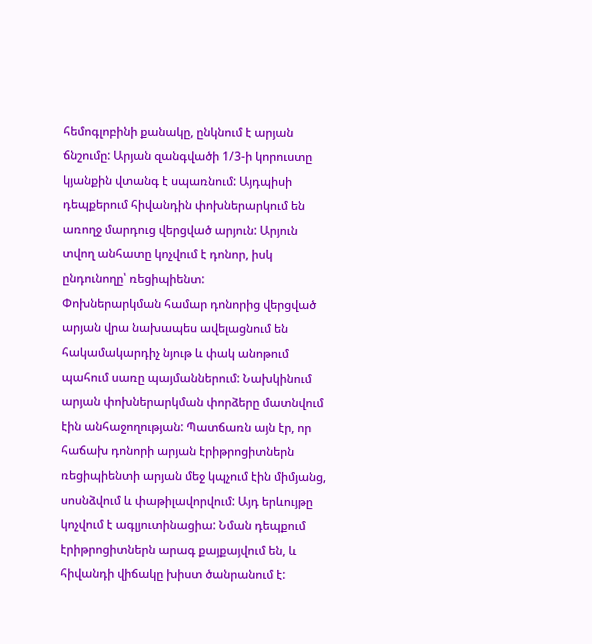հեմոգլոբինի քանակը, ընկնում է արյան ճնշումը: Արյան զանգվածի 1/3-ի կորուստը կյանքին վտանգ է սպառնում: Այդպիսի դեպքերում հիվանդին փոխներարկում են առողջ մարդուց վերցված արյուն: Արյուն տվող անհատը կոչվում է դոնոր, իսկ ընդունողը՝ ռեցիպիենտ:
Փոխներարկման համար դոնորից վերցված արյան վրա նախապես ավելացնում են հակամակարդիչ նյութ և փակ անոթում պահում սառը պայմաններում: Նախկինում արյան փոխներարկման փորձերը մատնվում էին անհաջողության: Պատճառն այն էր, որ հաճախ դոնորի արյան էրիթրոցիտներն ռեցիպիենտի արյան մեջ կպչում էին միմյանց, սոսնձվում և փաթիլավորվում: Այդ երևույթը կոչվում է ագլյուտինացիա: Նման դեպքում էրիթրոցիտներն արագ քայքայվում են, և հիվանդի վիճակը խիստ ծանրանում է: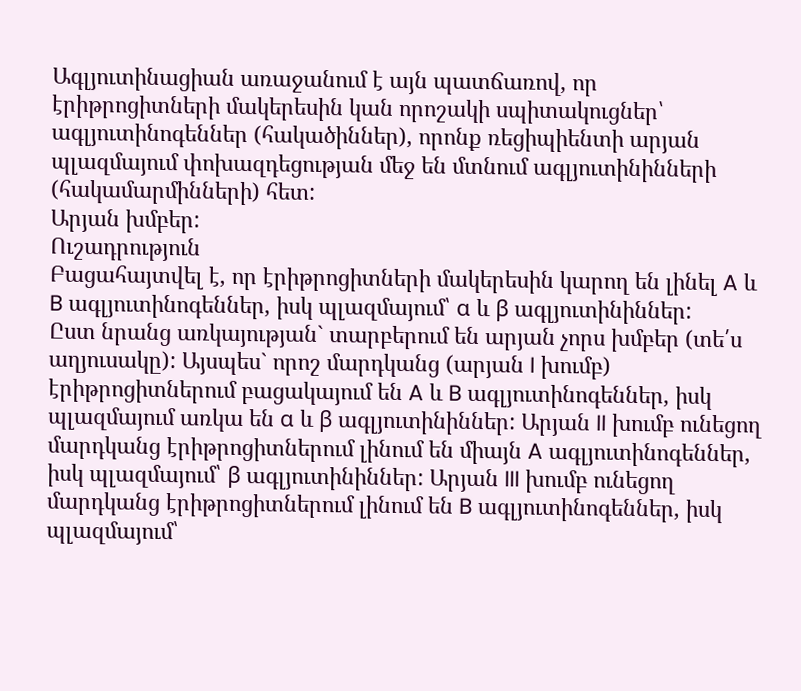Ագլյուտինացիան առաջանում է այն պատճառով, որ էրիթրոցիտների մակերեսին կան որոշակի սպիտակուցներ՝ ագլյուտինոգեններ (հակածիններ), որոնք ռեցիպիենտի արյան պլազմայում փոխազդեցության մեջ են մտնում ագլյուտինինների (հակամարմինների) հետ:
Արյան խմբեր:
Ուշադրություն
Բացահայտվել է, որ էրիթրոցիտների մակերեսին կարող են լինել A և B ագլյուտինոգեններ, իսկ պլազմայում՝ α և β ագլյուտինիններ:
Ըստ նրանց առկայության` տարբերում են արյան չորս խմբեր (տե՛ս աղյուսակը): Այսպես` որոշ մարդկանց (արյան I խումբ) էրիթրոցիտներում բացակայում են A և B ագլյուտինոգեններ, իսկ պլազմայում առկա են α և β ագլյուտինիններ: Արյան II խումբ ունեցող մարդկանց էրիթրոցիտներում լինում են միայն A ագլյուտինոգեններ, իսկ պլազմայում՝ β ագլյուտինիններ: Արյան III խումբ ունեցող մարդկանց էրիթրոցիտներում լինում են B ագլյուտինոգեններ, իսկ պլազմայում՝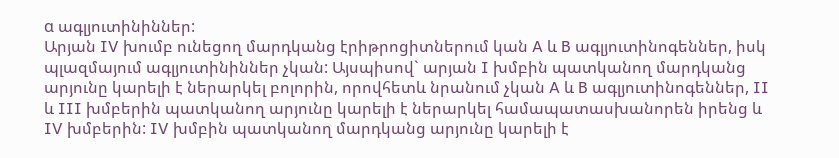α ագլյուտինիններ:
Արյան IV խումբ ունեցող մարդկանց էրիթրոցիտներում կան A և B ագլյուտինոգեններ, իսկ պլազմայում ագլյուտինիններ չկան: Այսպիսով` արյան I խմբին պատկանող մարդկանց արյունը կարելի է ներարկել բոլորին, որովհետև նրանում չկան A և B ագլյուտինոգեններ, II և III խմբերին պատկանող արյունը կարելի է ներարկել համապատասխանորեն իրենց և IV խմբերին: IV խմբին պատկանող մարդկանց արյունը կարելի է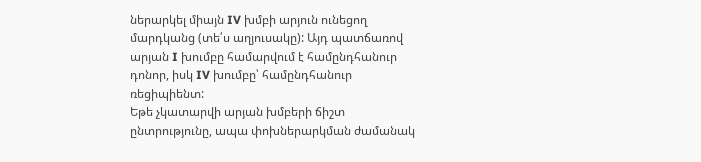ներարկել միայն IV խմբի արյուն ունեցող մարդկանց (տե՛ս աղյուսակը): Այդ պատճառով արյան I խումբը համարվում է համընդհանուր դոնոր, իսկ IV խումբը՝ համընդհանուր ռեցիպիենտ:
Եթե չկատարվի արյան խմբերի ճիշտ ընտրությունը, ապա փոխներարկման ժամանակ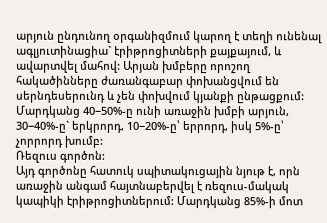արյուն ընդունող օրգանիզմում կարող է տեղի ունենալ ագլյուտինացիա` էրիթրոցիտների քայքայում, և ավարտվել մահով: Արյան խմբերը որոշող հակածինները ժառանգաբար փոխանցվում են սերնդեսերունդ և չեն փոխվում կյանքի ընթացքում: Մարդկանց 40−50%-ը ունի առաջին խմբի արյուն, 30−40%-ը` երկրորդ, 10−20%-ը՝ երրորդ, իսկ 5%-ը՝ չորրորդ խումբ:
Ռեզուս գործոն:
Այդ գործոնը հատուկ սպիտակուցային նյութ է, որն առաջին անգամ հայտնաբերվել է ռեզուս-մակակ կապիկի էրիթրոցիտներում: Մարդկանց 85%-ի մոտ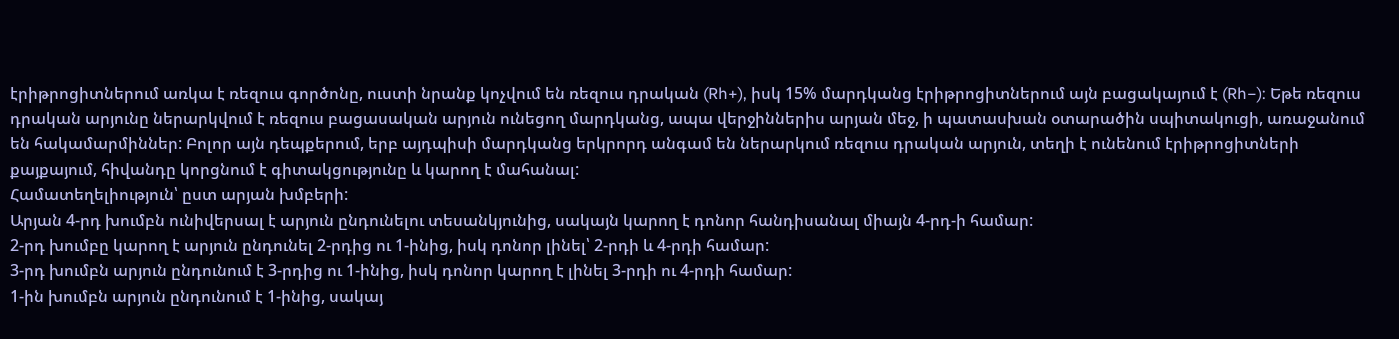էրիթրոցիտներում առկա է ռեզուս գործոնը, ուստի նրանք կոչվում են ռեզուս դրական (Rh+), իսկ 15% մարդկանց էրիթրոցիտներում այն բացակայում է (Rh−): Եթե ռեզուս դրական արյունը ներարկվում է ռեզուս բացասական արյուն ունեցող մարդկանց, ապա վերջիններիս արյան մեջ, ի պատասխան օտարածին սպիտակուցի, առաջանում են հակամարմիններ: Բոլոր այն դեպքերում, երբ այդպիսի մարդկանց երկրորդ անգամ են ներարկում ռեզուս դրական արյուն, տեղի է ունենում էրիթրոցիտների քայքայում, հիվանդը կորցնում է գիտակցությունը և կարող է մահանալ:
Համատեղելիություն՝ ըստ արյան խմբերի:
Արյան 4-րդ խումբն ունիվերսալ է արյուն ընդունելու տեսանկյունից, սակայն կարող է դոնոր հանդիսանալ միայն 4-րդ-ի համար:
2-րդ խումբը կարող է արյուն ընդունել 2-րդից ու 1-ինից, իսկ դոնոր լինել՝ 2-րդի և 4-րդի համար:
3-րդ խումբն արյուն ընդունում է 3-րդից ու 1-ինից, իսկ դոնոր կարող է լինել 3-րդի ու 4-րդի համար:
1-ին խումբն արյուն ընդունում է 1-ինից, սակայ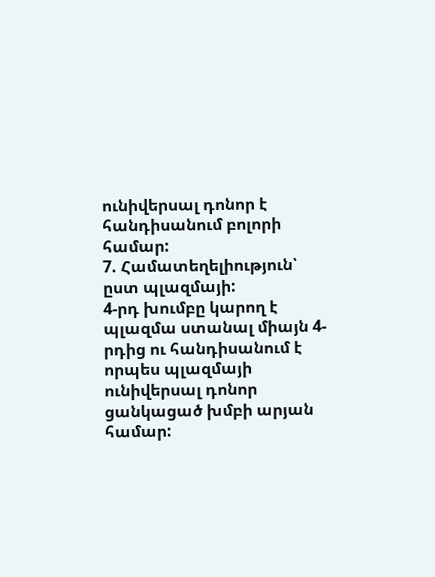ունիվերսալ դոնոր է հանդիսանում բոլորի համար:
7. Համատեղելիություն՝ ըստ պլազմայի:
4-րդ խումբը կարող է պլազմա ստանալ միայն 4-րդից ու հանդիսանում է որպես պլազմայի ունիվերսալ դոնոր ցանկացած խմբի արյան համար: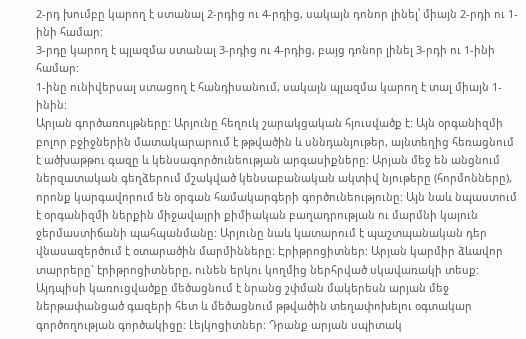2-րդ խումբը կարող է ստանալ 2-րդից ու 4-րդից, սակայն դոնոր լինել՝ միայն 2-րդի ու 1-ինի համար:
3-րդը կարող է պլազմա ստանալ 3-րդից ու 4-րդից, բայց դոնոր լինել 3-րդի ու 1-ինի համար:
1-ինը ունիվերսալ ստացող է հանդիսանում, սակայն պլազմա կարող է տալ միայն 1-ինին:
Արյան գործառույթները: Արյունը հեղուկ շարակցական հյուսվածք է: Այն օրգանիզմի բոլոր բջիջներին մատակարարում է թթվածին և սննդանյութեր, այնտեղից հեռացնում է ածխաթթու գազը և կենսագործունեության արգասիքները: Արյան մեջ են անցնում ներզատական գեղձերում մշակված կենսաբանական ակտիվ նյութերը (հորմոնները), որոնք կարգավորում են օրգան համակարգերի գործունեությունը: Այն նաև նպաստում է օրգանիզմի ներքին միջավայրի քիմիական բաղադրության ու մարմնի կայուն ջերմաստիճանի պահպանմանը: Արյունը նաև կատարում է պաշտպանական դեր վնասազերծում է օտարածին մարմինները։ Էրիթրոցիտներ: Արյան կարմիր ձևավոր տարրերը` էրիթրոցիտները, ունեն երկու կողմից ներհրված սկավառակի տեսք: Այդպիսի կառուցվածքը մեծացնում է նրանց շփման մակերեսն արյան մեջ ներթափանցած գազերի հետ և մեծացնում թթվածին տեղափոխելու օգտակար գործողության գործակիցը: Լեյկոցիտներ: Դրանք արյան սպիտակ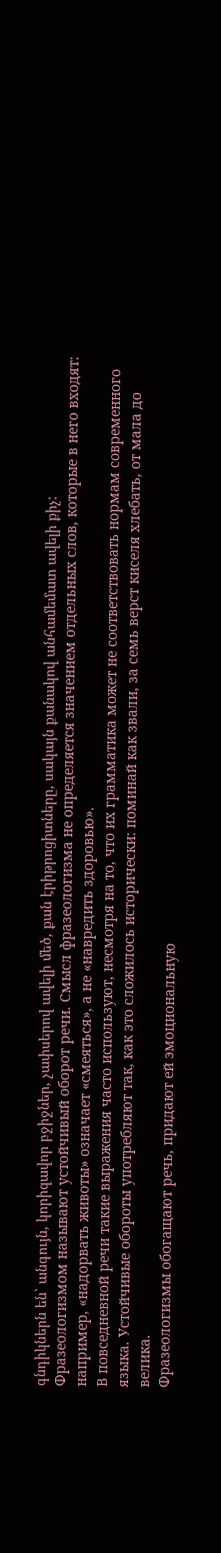գնդիկներն են` անգույն, կորիզավոր բջիջներ, չափսերով ավելի մեծ, քան էրիթրոցիտները, սակայն քանակով անհամեմատ ավելի քիչ:
Фразеологизмом называют устойчивый оборот речи. Смысл фразеологизма не определяется значением отдельных слов, которые в него входят: например, «надорвать животы» означает «смеяться», а не «навредить здоровью».
В повседневной речи такие выражения часто используют, несмотря на то, что их грамматика может не соответствовать нормам современного языка. Устойчивые обороты употребляют так, как это сложилось исторически: поминай как звали, за семь верст киселя хлебать, от мала до велика.
Фразеологизмы обогащают речь, придают ей эмоциональную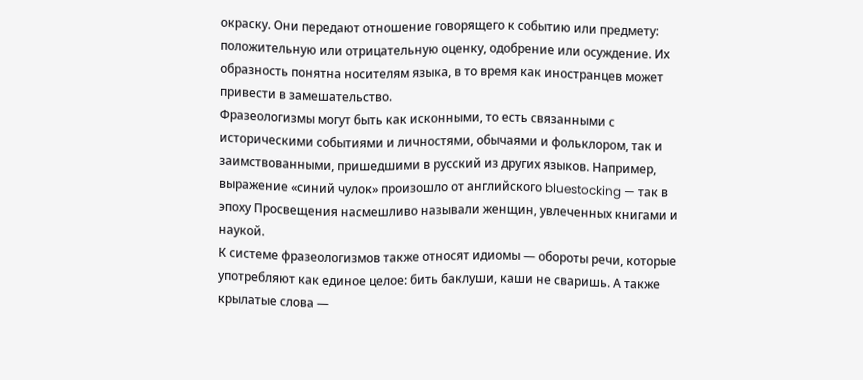окраску. Они передают отношение говорящего к событию или предмету: положительную или отрицательную оценку, одобрение или осуждение. Их образность понятна носителям языка, в то время как иностранцев может привести в замешательство.
Фразеологизмы могут быть как исконными, то есть связанными с историческими событиями и личностями, обычаями и фольклором, так и заимствованными, пришедшими в русский из других языков. Например, выражение «синий чулок» произошло от английского bluestocking — так в эпоху Просвещения насмешливо называли женщин, увлеченных книгами и наукой.
К системе фразеологизмов также относят идиомы — обороты речи, которые употребляют как единое целое: бить баклуши, каши не сваришь. А также крылатые слова —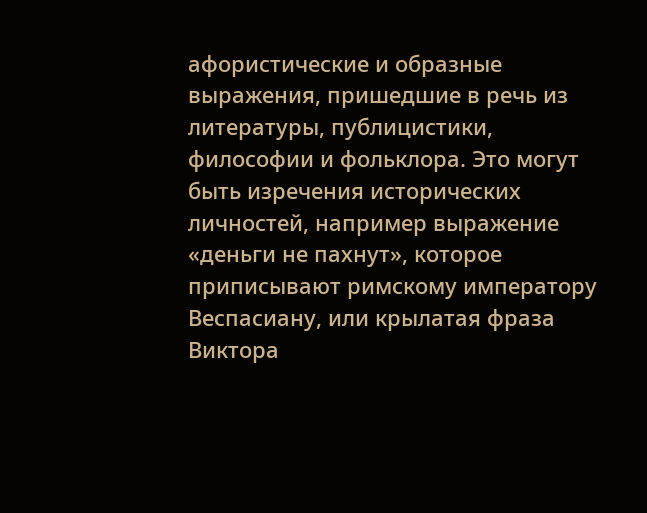афористические и образные выражения, пришедшие в речь из литературы, публицистики, философии и фольклора. Это могут быть изречения исторических личностей, например выражение «деньги не пахнут», которое приписывают римскому императору Веспасиану, или крылатая фраза Виктора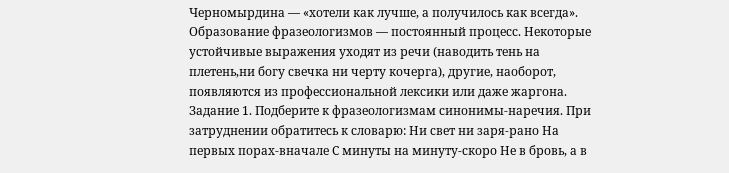Черномырдина — «хотели как лучше, а получилось как всегда».
Образование фразеологизмов — постоянный процесс. Некоторые устойчивые выражения уходят из речи (наводить тень на плетень,ни богу свечка ни черту кочерга), другие, наоборот, появляются из профессиональной лексики или даже жаргона.
Задание 1. Подберите к фразеологизмам синонимы-наречия. При затруднении обратитесь к словарю: Ни свет ни заря-рано На первых порах-вначале С минуты на минуту-скоро Не в бровь, а в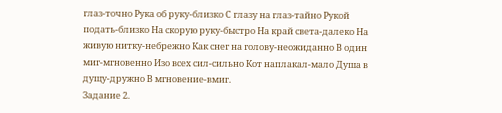глаз-точно Рука об руку-близко С глазу на глаз-тайно Рукой подать-близко На скорую руку-быстро На край света-далеко На живую нитку-небрежно Как снег на голову-неожиданно В один миг-мгновенно Изо всех сил-сильно Кот наплакал-мало Душа в дущу-дружно В мгновение-вмиг.
Задание 2.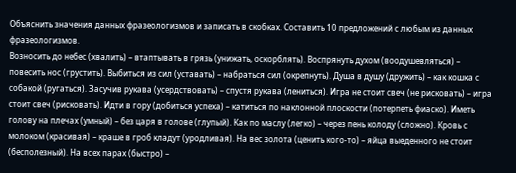Объяснить значения данных фразеологизмов и записать в скобках. Составить 10 предложений с любым из данных фразеологизмов.
Возносить до небес (хвалить) – втаптывать в грязь (унижать, оскорблять). Воспрянуть духом (воодушевляться) – повесить нос (грустить). Выбиться из сил (уставать) – набраться сил (окрепнуть). Душа в душу (дружить) – как кошка с собакой (ругаться). Засучив рукава (усердствовать) – спустя рукава (лениться). Игра не стоит свеч (не рисковать) – игра стоит свеч (рисковать). Идти в гору (добиться успеха) – катиться по наклонной плоскости (потерпеть фиаско). Иметь голову на плечах (умный) – без царя в голове (глупый). Как по маслу (легко) – через пень колоду (сложно). Кровь с молоком (красивая) – краше в гроб кладут (уродливая). На вес золота (ценить кого-то) – яйца выеденного не стоит (бесполезный). На всех парах (быстро) –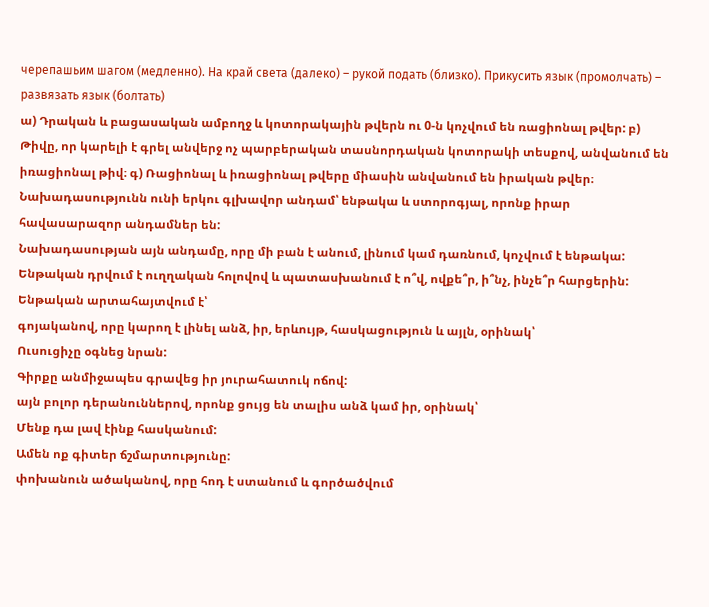черепашьим шагом (медленно). На край света (далеко) – рукой подать (близко). Прикусить язык (промолчать) – развязать язык (болтать)
ա) Դրական և բացասական ամբողջ և կոտորակային թվերն ու 0-ն կոչվում են ռացիոնալ թվեր: բ) Թիվը, որ կարելի է գրել անվերջ ոչ պարբերական տասնորդական կոտորակի տեսքով, անվանում են իռացիոնալ թիվ։ գ) Ռացիոնալ և իռացիոնալ թվերը միասին անվանում են իրական թվեր։
Նախադասությունն ունի երկու գլխավոր անդամ՝ ենթակա և ստորոգյալ, որոնք իրար հավասարազոր անդամներ են:
Նախադասության այն անդամը, որը մի բան է անում, լինում կամ դառնում, կոչվում է ենթակա:
Ենթական դրվում է ուղղական հոլովով և պատասխանում է ո՞վ, ովքե՞ր, ի՞նչ, ինչե՞ր հարցերին: Ենթական արտահայտվում է՝
գոյականով, որը կարող է լինել անձ, իր, երևույթ, հասկացություն և այլն, օրինակ՝
Ուսուցիչը օգնեց նրան:
Գիրքը անմիջապես գրավեց իր յուրահատուկ ոճով:
այն բոլոր դերանուններով, որոնք ցույց են տալիս անձ կամ իր, օրինակ՝
Մենք դա լավ էինք հասկանում:
Ամեն ոք գիտեր ճշմարտությունը:
փոխանուն ածականով, որը հոդ է ստանում և գործածվում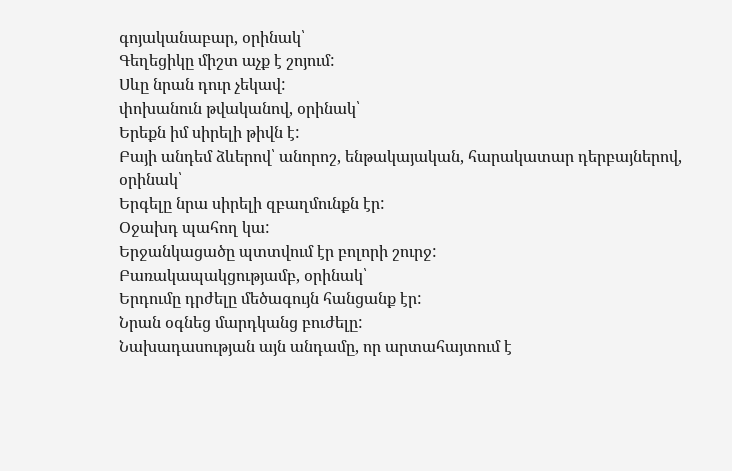գոյականաբար, օրինակ՝
Գեղեցիկը միշտ աչք է շոյում:
Սևը նրան դուր չեկավ:
փոխանուն թվականով, օրինակ՝
Երեքն իմ սիրելի թիվն է:
Բայի անդեմ ձևերով՝ անորոշ, ենթակայական, հարակատար դերբայներով, օրինակ՝
Երգելը նրա սիրելի զբաղմունքն էր:
Օջախդ պահող կա:
Երջանկացածը պտտվում էր բոլորի շուրջ:
Բառակապակցությամբ, օրինակ՝
Երդումը դրժելը մեծագույն հանցանք էր:
Նրան օգնեց մարդկանց բուժելը:
Նախադասության այն անդամը, որ արտահայտում է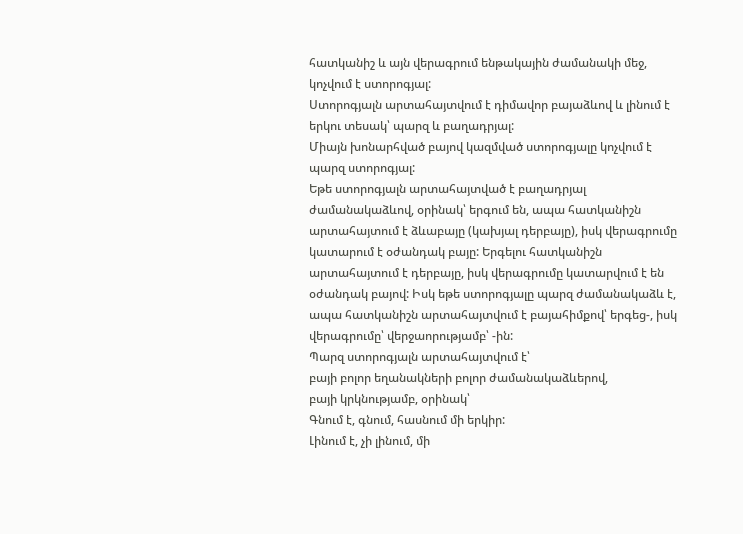հատկանիշ և այն վերագրում ենթակային ժամանակի մեջ, կոչվում է ստորոգյալ:
Ստորոգյալն արտահայտվում է դիմավոր բայաձևով և լինում է երկու տեսակ՝ պարզ և բաղադրյալ:
Միայն խոնարհված բայով կազմված ստորոգյալը կոչվում է պարզ ստորոգյալ:
Եթե ստորոգյալն արտահայտված է բաղադրյալ ժամանակաձևով, օրինակ՝ երգում են, ապա հատկանիշն արտահայտում է ձևաբայը (կախյալ դերբայը), իսկ վերագրումը կատարում է օժանդակ բայը: Երգելու հատկանիշն արտահայտում է դերբայը, իսկ վերագրումը կատարվում է են օժանդակ բայով: Իսկ եթե ստորոգյալը պարզ ժամանակաձև է, ապա հատկանիշն արտահայտվում է բայահիմքով՝ երգեց-, իսկ վերագրումը՝ վերջաորությամբ՝ -ին:
Պարզ ստորոգյալն արտահայտվում է՝
բայի բոլոր եղանակների բոլոր ժամանակաձևերով,
բայի կրկնությամբ, օրինակ՝
Գնում է, գնում, հասնում մի երկիր:
Լինում է, չի լինում, մի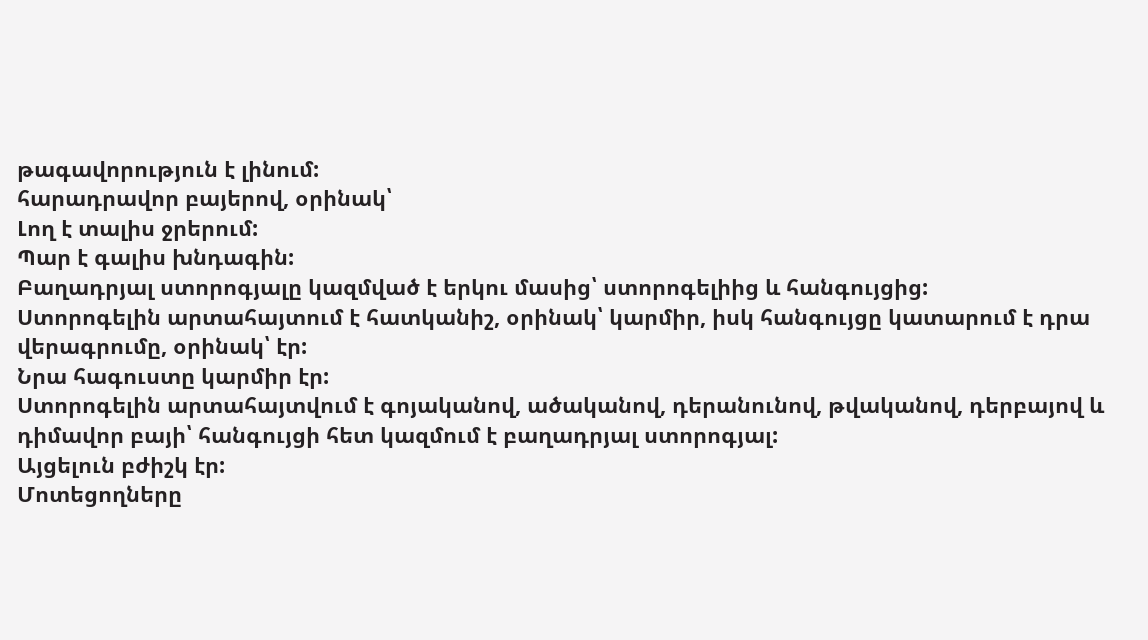թագավորություն է լինում:
հարադրավոր բայերով, օրինակ՝
Լող է տալիս ջրերում:
Պար է գալիս խնդագին:
Բաղադրյալ ստորոգյալը կազմված է երկու մասից՝ ստորոգելիից և հանգույցից:
Ստորոգելին արտահայտում է հատկանիշ, օրինակ՝ կարմիր, իսկ հանգույցը կատարում է դրա վերագրումը, օրինակ՝ էր:
Նրա հագուստը կարմիր էր:
Ստորոգելին արտահայտվում է գոյականով, ածականով, դերանունով, թվականով, դերբայով և դիմավոր բայի՝ հանգույցի հետ կազմում է բաղադրյալ ստորոգյալ:
Այցելուն բժիշկ էր:
Մոտեցողները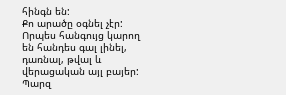հինգն են:
Քո արածը օգնել չէր:
Որպես հանգույց կարող են հանդես գալ լինել, դառնալ, թվալ և վերացական այլ բայեր:
Պարզ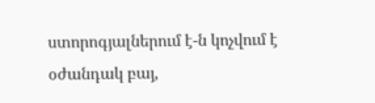ստորոգյալներում է-ն կոչվում է օժանդակ բայ,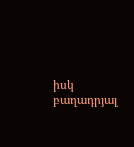իսկ բաղադրյալ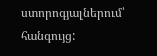ստորոգյալներում՝ հանգույց: